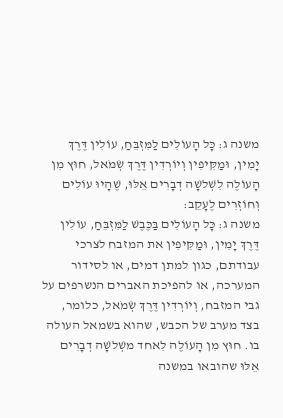משנה ג: כָּל הָעוֹלִים לַמִּזְבֵּחַ, עוֹלִין דֶּרֶךְ יָמִין, וּמַקִּיפִין וְיוֹרְדִין דֶּרֶךְ שְׂמֹאל, חוּץ מִן הָעוֹלֶה לִשְׁלשָׁה דְבָרִים אֵלּוּ, שֶׁהָיוּ עוֹלִים וְחוֹזְרִים לֶעָקֵב:
משנה ג: כָּל הָעוֹלִים בַּכֶּבֶשׁ לַמִּזְבֵּחַ, עוֹלִין דֶּרֶךְ יָמִין, וּמַקִּיפִין את המזבח לצרכי עבודתם, כגון למתן דמים, או לסידור המערכה, או להפיכת האברים הנשרפים על גבי המזבח, וְיוֹרְדִין דֶּרֶךְ שְׂמֹאל, כלומר, בצד מערב של הכבש, שהוא בשמאל העולה בו. חוּץ מִן הָעוֹלֶה לִאחד משְׁלשָׁה דְבָרִים אֵלּוּ שהובאו במשנה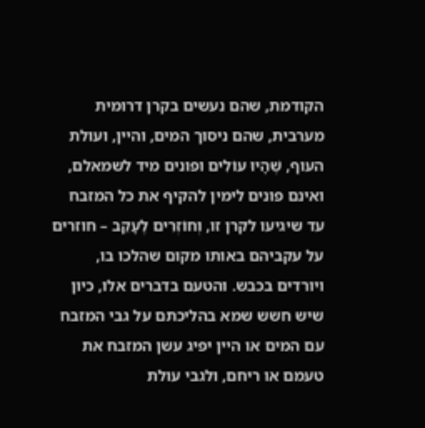הקודמת, שהם נעשים בקרן דרומית מערבית, שהם ניסוך המים, והיין, ועולת העוף, שֶׁהָיוּ עוֹלִים ופונים מיד לשמאלם, ואינם פונים לימין להקיף את כל המזבח עד שיגיעו לקרן זו, וְחוֹזְרִים לֶעָקֵב – חוזרים על עקביהם באותו מקום שהלכו בו, ויורדים בכבש. והטעם בדברים אלו, כיון שיש חשש שמא בהליכתם על גבי המזבח עם המים או היין יפיג עשן המזבח את טעמם או ריחם, ולגבי עולת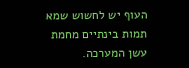העוף יש לחשוש שמא תמות בינתיים מחמת עשן המערכה.